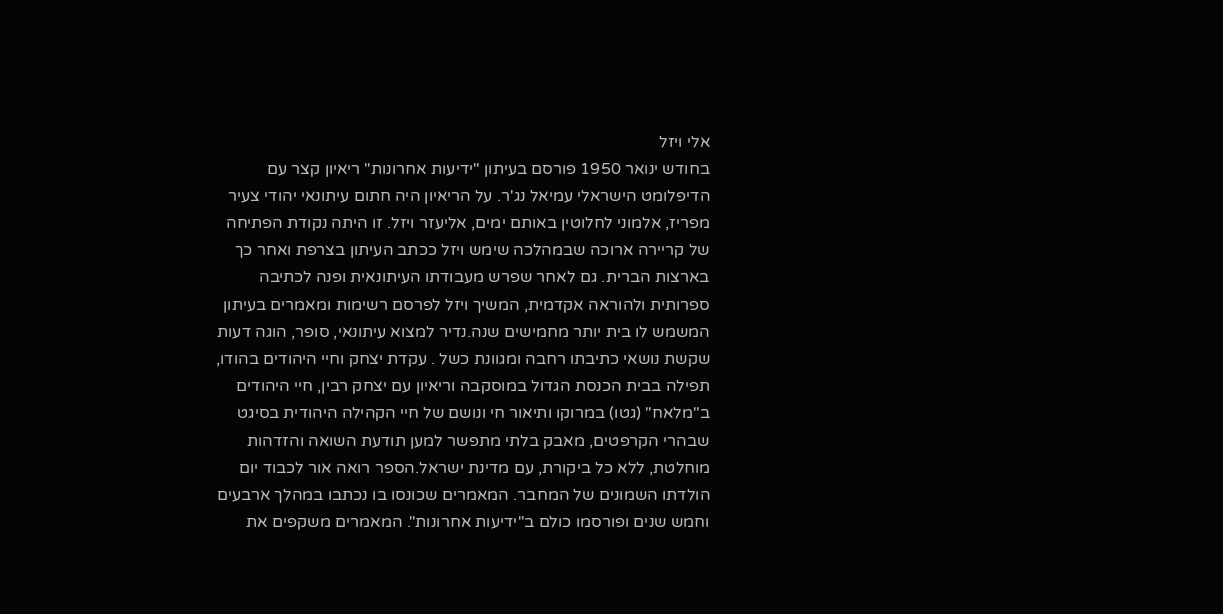אלי ויזל
בחודש ינואר 1950 פורסם בעיתון "ידיעות אחרונות" ריאיון קצר עם הדיפלומט הישראלי עמיאל נג'ר. על הריאיון היה חתום עיתונאי יהודי צעיר מפריז, אלמוני לחלוטין באותם ימים, אליעזר ויזל. זו היתה נקודת הפתיחה של קריירה ארוכה שבמהלכה שימש ויזל ככתב העיתון בצרפת ואחר כך בארצות הברית. גם לאחר שפרש מעבודתו העיתונאית ופנה לכתיבה ספרותית ולהוראה אקדמית, המשיך ויזל לפרסם רשימות ומאמרים בעיתון המשמש לו בית יותר מחמישים שנה.נדיר למצוא עיתונאי, סופר, הוגה דעות שקשת נושאי כתיבתו רחבה ומגוונת כשל . עקדת יצחק וחיי היהודים בהודו, תפילה בבית הכנסת הגדול במוסקבה וריאיון עם יצחק רבין, חיי היהודים ב"מלאח" (גטו) במרוקו ותיאור חי ונושם של חיי הקהילה היהודית בסיגט שבהרי הקרפטים, מאבק בלתי מתפשר למען תודעת השואה והזדהות מוחלטת, ללא כל ביקורת, עם מדינת ישראל.הספר רואה אור לכבוד יום הולדתו השמונים של המחבר. המאמרים שכונסו בו נכתבו במהלך ארבעים וחמש שנים ופורסמו כולם ב"ידיעות אחרונות". המאמרים משקפים את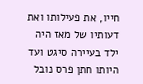חייו, את פעילותו ואת דעותיו של מאז היה ילד בעיירה סיגט ועד היותו חתן פרס נובל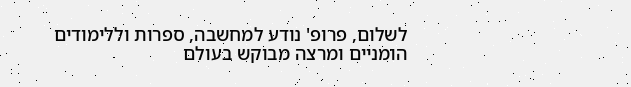לשלום, פרופ' נודע למחשבה, ספרות וללימודים הומניים ומרצה מבוקש בעולם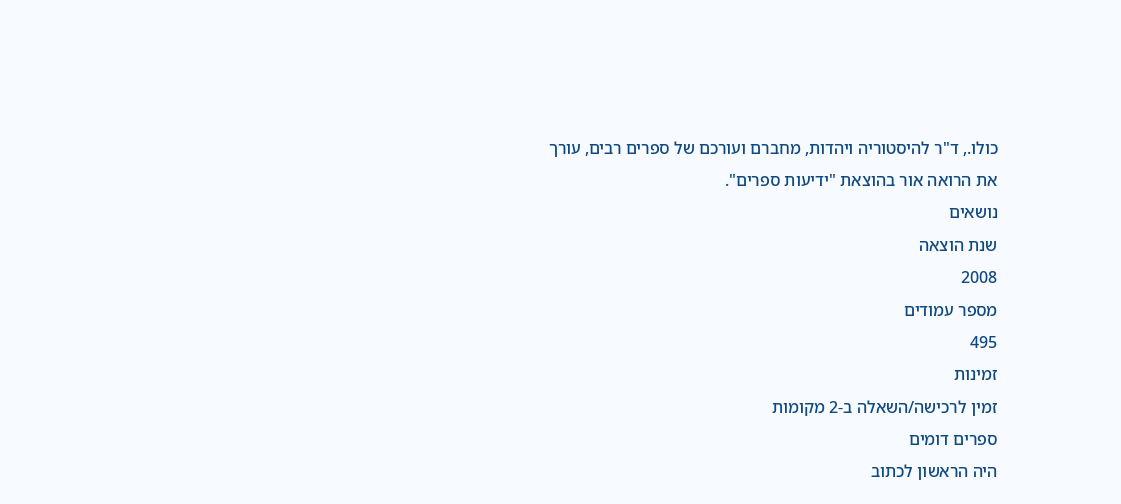כולו., ד"ר להיסטוריה ויהדות, מחברם ועורכם של ספרים רבים, עורך את הרואה אור בהוצאת "ידיעות ספרים".
נושאים
שנת הוצאה
2008
מספר עמודים
495
זמינות
זמין לרכישה/השאלה ב-2 מקומות
ספרים דומים
היה הראשון לכתוב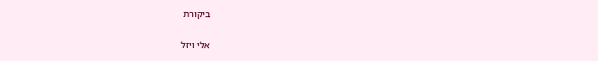ביקורת

אלי ויזל